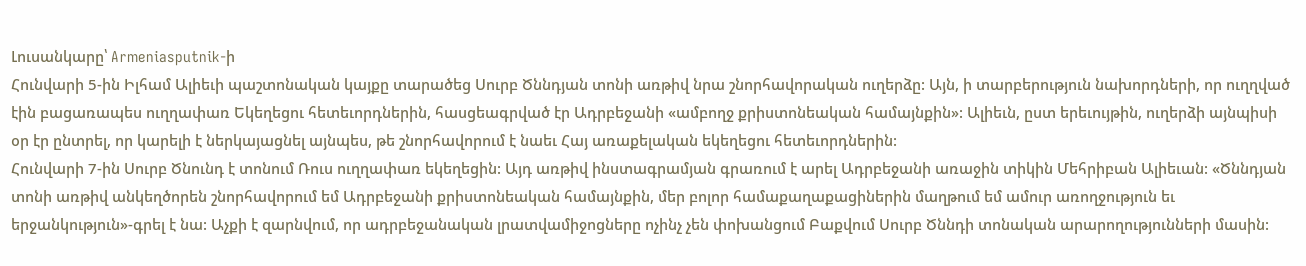Լուսանկարը՝ Armeniasputnik-ի
Հունվարի 5-ին Իլհամ Ալիեւի պաշտոնական կայքը տարածեց Սուրբ Ծննդյան տոնի առթիվ նրա շնորհավորական ուղերձը: Այն, ի տարբերություն նախորդների, որ ուղղված էին բացառապես ուղղափառ Եկեղեցու հետեւորդներին, հասցեագրված էր Ադրբեջանի «ամբողջ քրիստոնեական համայնքին»: Ալիեւն, ըստ երեւույթին, ուղերձի այնպիսի օր էր ընտրել, որ կարելի է ներկայացնել այնպես, թե շնորհավորում է նաեւ Հայ առաքելական եկեղեցու հետեւորդներին:
Հունվարի 7-ին Սուրբ Ծնունդ է տոնում Ռուս ուղղափառ եկեղեցին: Այդ առթիվ ինստագրամյան գրառում է արել Ադրբեջանի առաջին տիկին Մեհրիբան Ալիեւան: «Ծննդյան տոնի առթիվ անկեղծորեն շնորհավորում եմ Ադրբեջանի քրիստոնեական համայնքին, մեր բոլոր համաքաղաքացիներին մաղթում եմ ամուր առողջություն եւ երջանկություն»-գրել է նա: Աչքի է զարնվում, որ ադրբեջանական լրատվամիջոցները ոչինչ չեն փոխանցում Բաքվում Սուրբ Ծննդի տոնական արարողությունների մասին: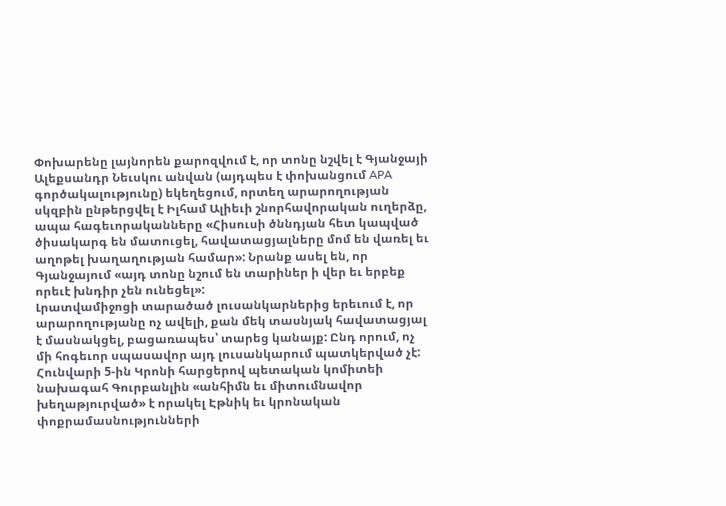Փոխարենը լայնորեն քարոզվում է, որ տոնը նշվել է Գյանջայի Ալեքսանդր Նեւսկու անվան (այդպես է փոխանցում APA գործակալությունը) եկեղեցում, որտեղ արարողության սկզբին ընթերցվել է Իլհամ Ալիեւի շնորհավորական ուղերձը, ապա հագեւորականները «Հիսուսի ծննդյան հետ կապված ծիսակարգ են մատուցել, հավատացյալները մոմ են վառել եւ աղոթել խաղաղության համար»: Նրանք ասել են, որ Գյանջայում «այդ տոնը նշում են տարիներ ի վեր եւ երբեք որեւէ խնդիր չեն ունեցել»:
Լրատվամիջոցի տարածած լուսանկարներից երեւում է, որ արարողությանը ոչ ավելի, քան մեկ տասնյակ հավատացյալ է մասնակցել, բացառապես՝ տարեց կանայք: Ընդ որում, ոչ մի հոգեւոր սպասավոր այդ լուսանկարում պատկերված չէ: Հունվարի 5-ին Կրոնի հարցերով պետական կոմիտեի նախագահ Գուրբանլին «անհիմն եւ միտումնավոր խեղաթյուրված» է որակել Էթնիկ եւ կրոնական փոքրամասնությունների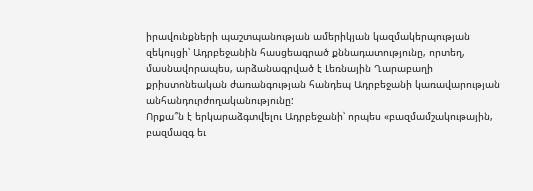իրավունքների պաշտպանության ամերիկյան կազմակերպության զեկույցի՝ Ադրբեջանին հասցեագրած քննադատությունը, որտեղ, մասնավորապես, արձանագրված է Լեռնային Ղարաբաղի քրիստոնեական ժառանգության հանդեպ Ադրբեջանի կառավարության անհանդուրժողականությունը:
Որքա՞ն է երկարաձգտվելու Ադրբեջանի՝ որպես «բազմամշակութային, բազմազգ եւ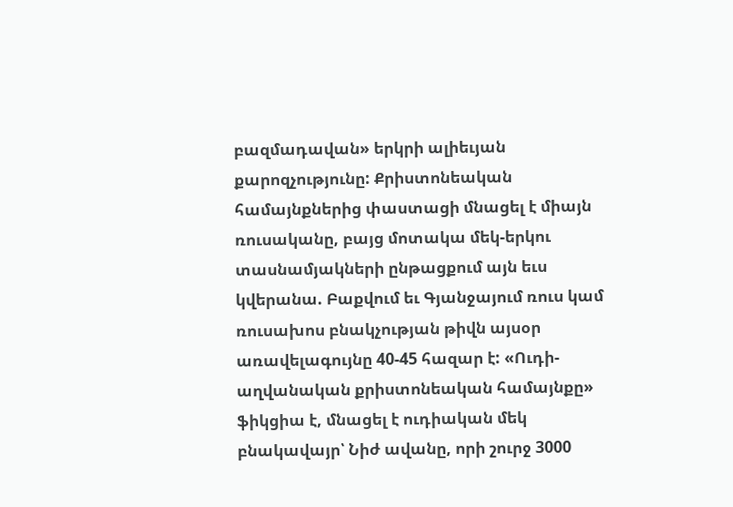բազմադավան» երկրի ալիեւյան քարոզչությունը: Քրիստոնեական համայնքներից փաստացի մնացել է միայն ռուսականը, բայց մոտակա մեկ-երկու տասնամյակների ընթացքում այն եւս կվերանա. Բաքվում եւ Գյանջայում ռուս կամ ռուսախոս բնակչության թիվն այսօր առավելագույնը 40-45 հազար է: «Ուդի-աղվանական քրիստոնեական համայնքը» ֆիկցիա է, մնացել է ուդիական մեկ բնակավայր՝ Նիժ ավանը, որի շուրջ 3000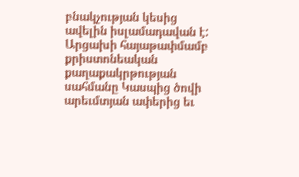բնակչության կեսից ավելին իսլամադավան է:
Արցախի հայաթափմամբ քրիստոնեական քաղաքակրթության սահմանը Կասպից ծովի արեւմտյան ափերից եւ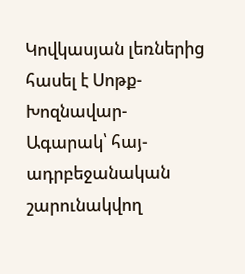Կովկասյան լեռներից հասել է Սոթք- Խոզնավար-Ագարակ՝ հայ-ադրբեջանական շարունակվող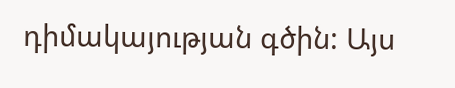դիմակայության գծին: Այս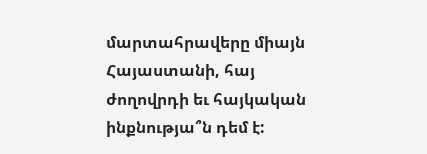մարտահրավերը միայն Հայաստանի, հայ ժողովրդի եւ հայկական ինքնությա՞ն դեմ է: